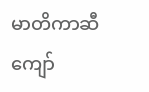မာတိကာဆီ ကျော်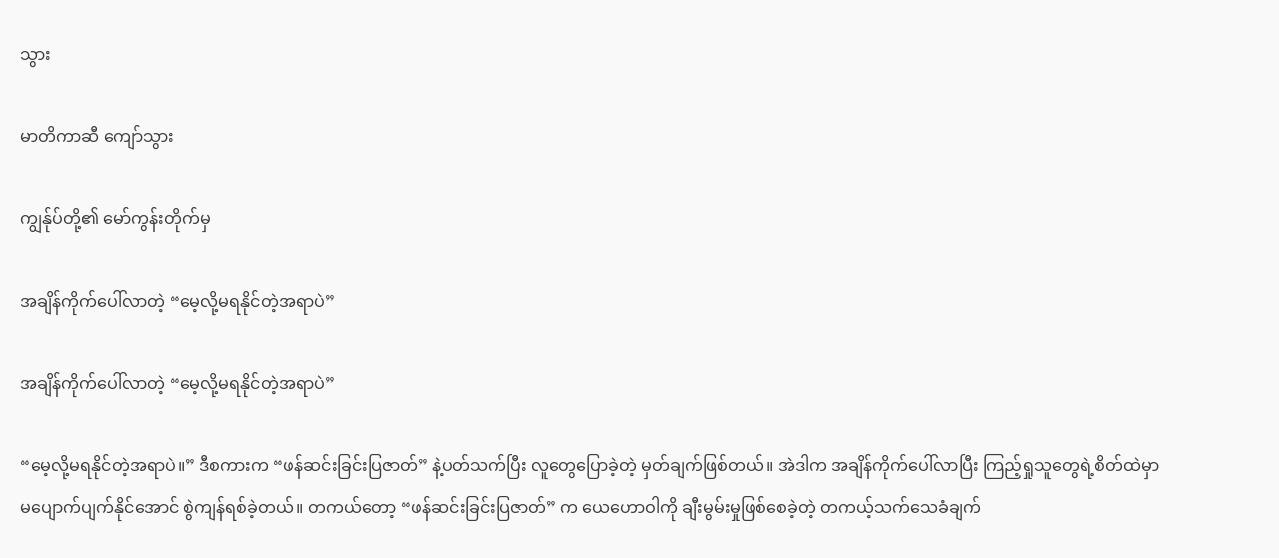သွား

မာတိကာဆီ ကျော်သွား

ကျွန်ုပ်တို့၏ မော်ကွန်းတိုက်မှ

အချိန်ကိုက်ပေါ်လာတဲ့ “မေ့လို့မရနိုင်တဲ့အရာပဲ”

အချိန်ကိုက်ပေါ်လာတဲ့ “မေ့လို့မရနိုင်တဲ့အရာပဲ”

“မေ့လို့မရနိုင်တဲ့အရာပဲ။” ဒီစကားက “ဖန်ဆင်းခြင်းပြဇာတ်” နဲ့ပတ်သက်ပြီး လူတွေပြောခဲ့တဲ့ မှတ်ချက်ဖြစ်တယ်။ အဲဒါက အချိန်ကိုက်ပေါ်လာပြီး ကြည့်ရှုသူတွေရဲ့စိတ်ထဲမှာ မပျောက်ပျက်နိုင်အောင် စွဲကျန်ရစ်ခဲ့တယ်။ တကယ်တော့ “ဖန်ဆင်းခြင်းပြဇာတ်” က ယေဟောဝါကို ချီးမွမ်းမှုဖြစ်စေခဲ့တဲ့ တကယ့်သက်သေခံချက်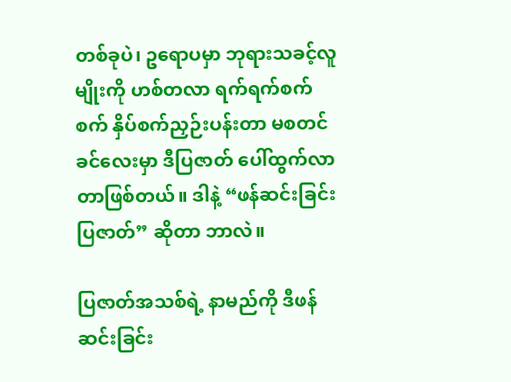တစ်ခုပဲ၊ ဥရောပမှာ ဘုရားသခင့်လူမျိုးကို ဟစ်တလာ ရက်ရက်စက်စက် နှိပ်စက်ညှဉ်းပန်းတာ မစတင်ခင်လေးမှာ ဒီပြဇာတ် ပေါ်ထွက်လာတာဖြစ်တယ်။ ဒါနဲ့ “ဖန်ဆင်းခြင်းပြဇာတ်” ဆိုတာ ဘာလဲ။

ပြဇာတ်အသစ်ရဲ့ နာမည်ကို ဒီဖန်ဆင်းခြင်း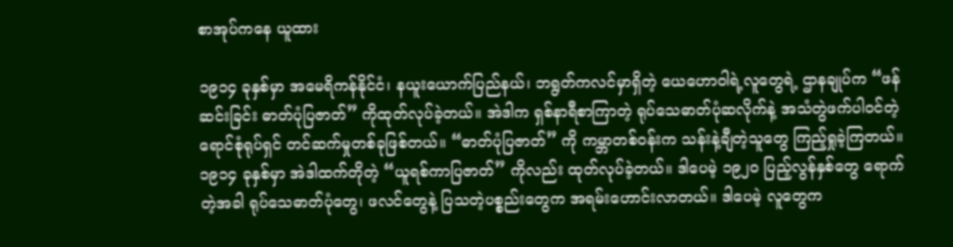စာအုပ်ကနေ ယူထား

၁၉၁၄ ခုနှစ်မှာ အမေရိကန်နိုင်ငံ၊ နယူးယောက်ပြည်နယ်၊ ဘရွတ်ကလင်မှာရှိတဲ့ ယေဟောဝါရဲ့လူတွေရဲ့ ဌာနချုပ်က “ဖန်ဆင်းခြင်း ဓာတ်ပုံပြဇာတ်” ကိုထုတ်လုပ်ခဲ့တယ်။ အဲဒါက ရှစ်နာရီစာကြာတဲ့ ရုပ်သေဓာတ်ပုံဆလိုက်နဲ့ အသံတွဲဖက်ပါဝင်တဲ့ ရောင်စုံရုပ်ရှင် တင်ဆက်မှုတစ်ခုဖြစ်တယ်။ “ဓာတ်ပုံပြဇာတ်” ကို ကမ္ဘာတစ်ဝန်းက သန်းနဲ့ချီတဲ့သူတွေ ကြည့်ရှုခဲ့ကြတယ်။ ၁၉၁၄ ခုနှစ်မှာ အဲဒါထက်တိုတဲ့ “ယူရစ်ကာပြဇာတ်” ကိုလည်း ထုတ်လုပ်ခဲ့တယ်။ ဒါပေမဲ့ ၁၉၂၀ ပြည့်လွန်နှစ်တွေ ရောက်တဲ့အခါ ရုပ်သေဓာတ်ပုံတွေ၊ ဖလင်တွေနဲ့ ပြသတဲ့ပစ္စည်းတွေက အရမ်းဟောင်းလာတယ်။ ဒါပေမဲ့ လူတွေက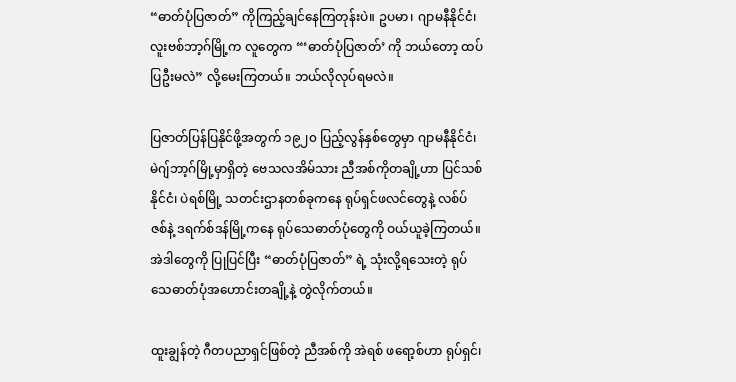“ဓာတ်ပုံပြဇာတ်” ကိုကြည့်ချင်နေကြတုန်းပဲ။ ဥပမာ၊ ဂျာမနီနိုင်ငံ၊ လူးဗစ်ဘာ့ဂ်မြို့က လူတွေက “‘ဓာတ်ပုံပြဇာတ်’ ကို ဘယ်တော့ ထပ်ပြဦးမလဲ” လို့မေးကြတယ်။ ဘယ်လိုလုပ်ရမလဲ။

ပြဇာတ်ပြန်ပြနိုင်ဖို့အတွက် ၁၉၂၀ ပြည့်လွန်နှစ်တွေမှာ ဂျာမနီနိုင်ငံ၊ မဲဂျ်ဘာ့ဂ်မြို့မှာရှိတဲ့ ဗေသလအိမ်သား ညီအစ်ကိုတချို့ဟာ ပြင်သစ်နိုင်ငံ၊ ပဲရစ်မြို့ သတင်းဌာနတစ်ခုကနေ ရုပ်ရှင်ဖလင်တွေနဲ့ လစ်ပ်ဇစ်နဲ့ ဒရက်စ်ဒန်မြို့ကနေ ရုပ်သေဓာတ်ပုံတွေကို ဝယ်ယူခဲ့ကြတယ်။ အဲဒါတွေကို ပြုပြင်ပြီး “ဓာတ်ပုံပြဇာတ်” ရဲ့ သုံးလို့ရသေးတဲ့ ရုပ်သေဓာတ်ပုံအဟောင်းတချို့နဲ့ တွဲလိုက်တယ်။

ထူးချွန်တဲ့ ဂီတပညာရှင်ဖြစ်တဲ့ ညီအစ်ကို အဲရစ် ဖရော့စ်ဟာ ရုပ်ရှင်၊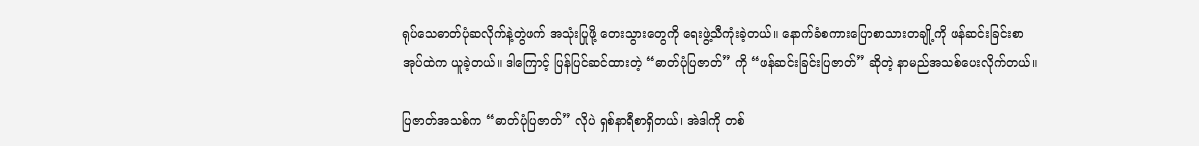ရုပ်သေဓာတ်ပုံဆလိုက်နဲ့တွဲဖက် အသုံးပြုဖို့ တေးသွားတွေကို ရေးဖွဲ့သီကုံးခဲ့တယ်။ နောက်ခံစကားပြောစာသားတချို့ကို ဖန်ဆင်းခြင်းစာအုပ်ထဲက ယူခဲ့တယ်။ ဒါကြောင့် ပြန်ပြင်ဆင်ထားတဲ့ “ဓာတ်ပုံပြဇာတ်” ကို “ဖန်ဆင်းခြင်းပြဇာတ်” ဆိုတဲ့ နာမည်အသစ်ပေးလိုက်တယ်။

ပြဇာတ်အသစ်က “ဓာတ်ပုံပြဇာတ်” လိုပဲ ရှစ်နာရီစာရှိတယ်၊ အဲဒါကို တစ်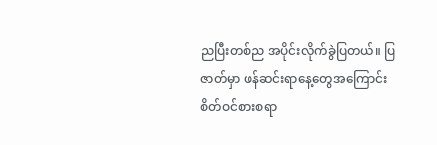ညပြီးတစ်ည အပိုင်းလိုက်ခွဲပြတယ်။ ပြဇာတ်မှာ ဖန်ဆင်းရာနေ့တွေအကြောင်း စိတ်ဝင်စားစရာ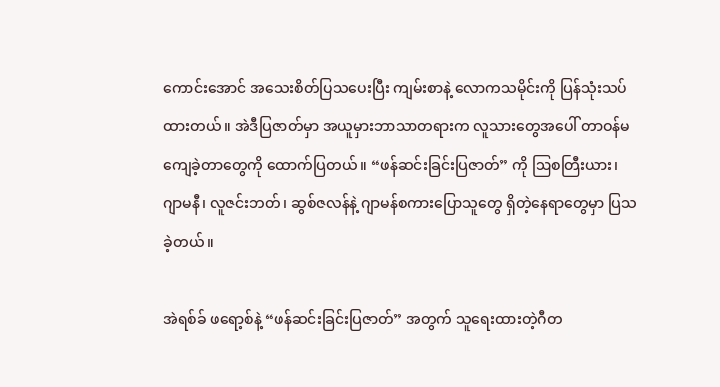ကောင်းအောင် အသေးစိတ်ပြသပေးပြီး ကျမ်းစာနဲ့ လောကသမိုင်းကို ပြန်သုံးသပ်ထားတယ်။ အဲဒီပြဇာတ်မှာ အယူမှားဘာသာတရားက လူသားတွေအပေါ် တာဝန်မကျေခဲ့တာတွေကို ထောက်ပြတယ်။ “ဖန်ဆင်းခြင်းပြဇာတ်” ကို ဩစတြီးယား၊ ဂျာမနီ၊ လူဇင်းဘတ်၊ ဆွစ်ဇလန်နဲ့ ဂျာမန်စကားပြောသူတွေ ရှိတဲ့နေရာတွေမှာ ပြသခဲ့တယ်။

အဲရစ်ခ် ဖရော့စ်နဲ့ “ဖန်ဆင်းခြင်းပြဇာတ်” အတွက် သူရေးထားတဲ့ဂီတ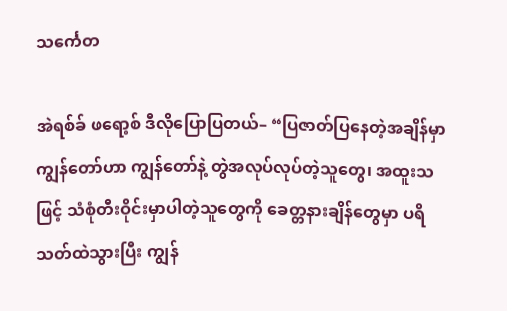သင်္ကေတ

အဲရစ်ခ် ဖရော့စ် ဒီလိုပြောပြတယ်– “ပြဇာတ်ပြနေတဲ့အချိန်မှာ ကျွန်တော်ဟာ ကျွန်တော်နဲ့ တွဲအလုပ်လုပ်တဲ့သူတွေ၊ အထူးသဖြင့် သံစုံတီးဝိုင်းမှာပါတဲ့သူတွေကို ခေတ္တနားချိန်တွေမှာ ပရိသတ်ထဲသွားပြီး ကျွန်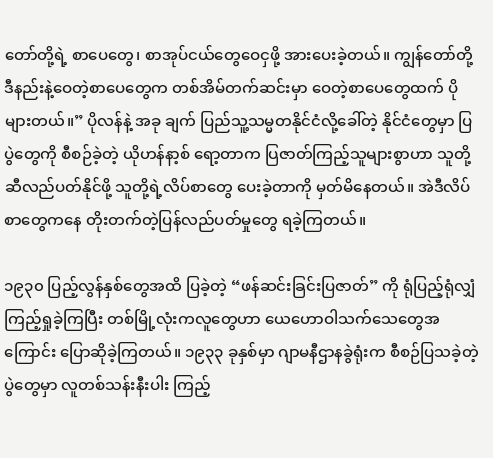တော်တို့ရဲ့ စာပေတွေ၊ စာအုပ်ငယ်တွေဝေငှဖို့ အားပေးခဲ့တယ်။ ကျွန်တော်တို့ ဒီနည်းနဲ့ဝေတဲ့စာပေတွေက တစ်အိမ်တက်ဆင်းမှာ ဝေတဲ့စာပေတွေထက် ပိုများတယ်။” ပိုလန်နဲ့ အခု ချက် ပြည်သူ့သမ္မတနိုင်ငံလို့ခေါ်တဲ့ နိုင်ငံတွေမှာ ပြပွဲတွေကို စီစဉ်ခဲ့တဲ့ ယိုဟန်နာ့စ် ရော့တာက ပြဇာတ်ကြည့်သူများစွာဟာ သူတို့ဆီလည်ပတ်နိုင်ဖို့ သူတို့ရဲ့လိပ်စာတွေ ပေးခဲ့တာကို မှတ်မိနေတယ်။ အဲဒီလိပ်စာတွေကနေ တိုးတက်တဲ့ပြန်လည်ပတ်မှုတွေ ရခဲ့ကြတယ်။

၁၉၃၀ ပြည့်လွန်နှစ်တွေအထိ ပြခဲ့တဲ့ “ဖန်ဆင်းခြင်းပြဇာတ်” ကို ရုံပြည့်ရုံလျှံ ကြည့်ရှုခဲ့ကြပြီး တစ်မြို့လုံးကလူတွေဟာ ယေဟောဝါသက်သေတွေအကြောင်း ပြောဆိုခဲ့ကြတယ်။ ၁၉၃၃ ခုနှစ်မှာ ဂျာမနီဌာနခွဲရုံးက စီစဉ်ပြသခဲ့တဲ့ပွဲတွေမှာ လူတစ်သန်းနီးပါး ကြည့်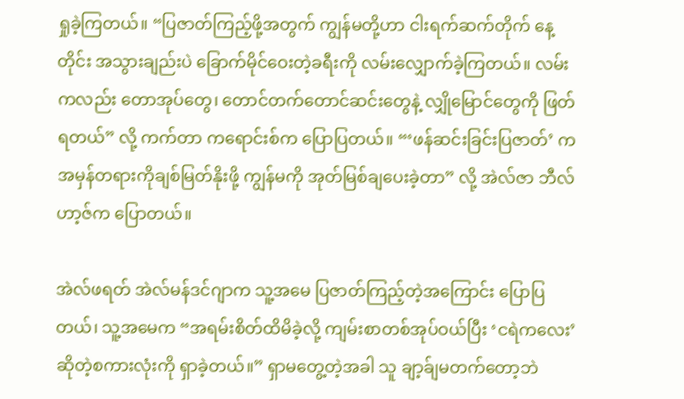ရှုခဲ့ကြတယ်။ “ပြဇာတ်ကြည့်ဖို့အတွက် ကျွန်မတို့ဟာ ငါးရက်ဆက်တိုက် နေ့တိုင်း အသွားချည်းပဲ ခြောက်မိုင်ဝေးတဲ့ခရီးကို လမ်းလျှောက်ခဲ့ကြတယ်။ လမ်းကလည်း တောအုပ်တွေ၊ တောင်တက်တောင်ဆင်းတွေနဲ့ လျှိုမြောင်တွေကို ဖြတ်ရတယ်” လို့ ကက်တာ ကရောင်းစ်က ပြောပြတယ်။ “‘ဖန်ဆင်းခြင်းပြဇာတ်’ က အမှန်တရားကိုချစ်မြတ်နိုးဖို့ ကျွန်မကို အုတ်မြစ်ချပေးခဲ့တာ” လို့ အဲလ်ဇာ ဘီလ်ဟာ့ဇ်က ပြောတယ်။

အဲလ်ဖရတ် အဲလ်မန်ဒင်ဂျာက သူ့အမေ ပြဇာတ်ကြည့်တဲ့အကြောင်း ပြောပြတယ်၊ သူ့အမေက “အရမ်းစိတ်ထိမိခဲ့လို့ ကျမ်းစာတစ်အုပ်ဝယ်ပြီး ‘ငရဲကလေး’ ဆိုတဲ့စကားလုံးကို ရှာခဲ့တယ်။” ရှာမတွေ့တဲ့အခါ သူ ချာ့ခ်ျမတက်တော့ဘဲ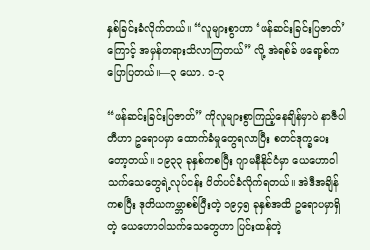နှစ်ခြင်းခံလိုက်တယ်။ “လူများစွာဟာ ‘ဖန်ဆင်းခြင်းပြဇာတ်’ ကြောင့် အမှန်တရားသိလာကြတယ်” လို့ အဲရစ်ခ် ဖရော့စ်က ပြောပြတယ်။—၃ ယော. ၁-၃

“ဖန်ဆင်းခြင်းပြဇာတ်” ကိုလူများစွာကြည့်နေချိန်မှာပဲ နာဇီပါတီဟာ ဥရောပမှာ ထောက်ခံမှုတွေရလာပြီး စတင်ဒုက္ခပေးတော့တယ်။ ၁၉၃၃ ခုနှစ်ကစပြီး ဂျာမနီနိုင်ငံမှာ ယေဟောဝါသက်သေတွေရဲ့လုပ်ငန်း ပိတ်ပင်ခံလိုက်ရတယ်။ အဲဒီအချိန်ကစပြီး ဒုတိယကမ္ဘာစစ်ပြီးတဲ့ ၁၉၄၅ ခုနှစ်အထိ ဥရောပမှာရှိတဲ့ ယေဟောဝါသက်သေတွေဟာ ပြင်းထန်တဲ့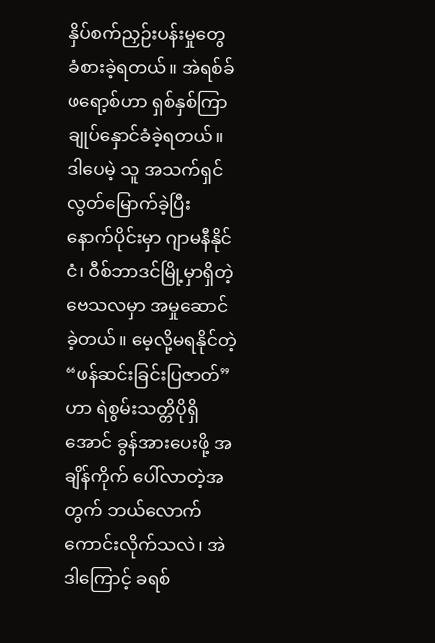နှိပ်စက်ညှဉ်းပန်းမှုတွေ ခံစားခဲ့ရတယ်။ အဲရစ်ခ် ဖရော့စ်ဟာ ရှစ်နှစ်ကြာ ချုပ်နှောင်ခံခဲ့ရတယ်။ ဒါပေမဲ့ သူ အသက်ရှင်လွတ်မြောက်ခဲ့ပြီး နောက်ပိုင်းမှာ ဂျာမနီနိုင်ငံ၊ ဝီစ်ဘာဒင်မြို့မှာရှိတဲ့ ဗေသလမှာ အမှုဆောင်ခဲ့တယ်။ မေ့လို့မရနိုင်တဲ့ “ဖန်ဆင်းခြင်းပြဇာတ်” ဟာ ရဲစွမ်းသတ္တိပိုရှိအောင် ခွန်အားပေးဖို့ အချိန်ကိုက် ပေါ်လာတဲ့အတွက် ဘယ်လောက်ကောင်းလိုက်သလဲ၊ အဲဒါကြောင့် ခရစ်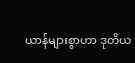ယာန်များစွာဟာ ဒုတိယ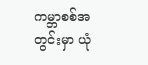ကမ္ဘာစစ်အတွင်းမှာ ယုံ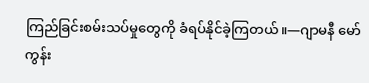ကြည်ခြင်းစမ်းသပ်မှုတွေကို ခံရပ်နိုင်ခဲ့ကြတယ်။—ဂျာမနီ မော်ကွန်း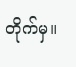တိုက်မှ။